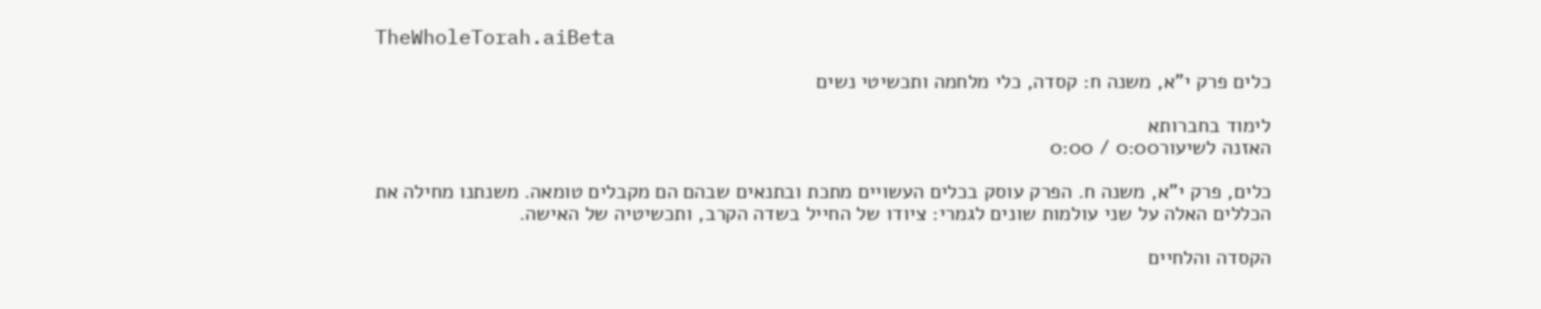TheWholeTorah.aiBeta

כלים פרק י"א, משנה ח: קסדה, כלי מלחמה ותכשיטי נשים

לימוד בחברותא
האזנה לשיעור0:00 / 0:00

כלים, פרק י"א, משנה ח. הפרק עוסק בכלים העשויים מתכת ובתנאים שבהם הם מקבלים טומאה. משנתנו מחילה את הכללים האלה על שני עולמות שונים לגמרי: ציודו של החייל בשדה הקרב, ותכשיטיה של האישה.

הקסדה והלחיים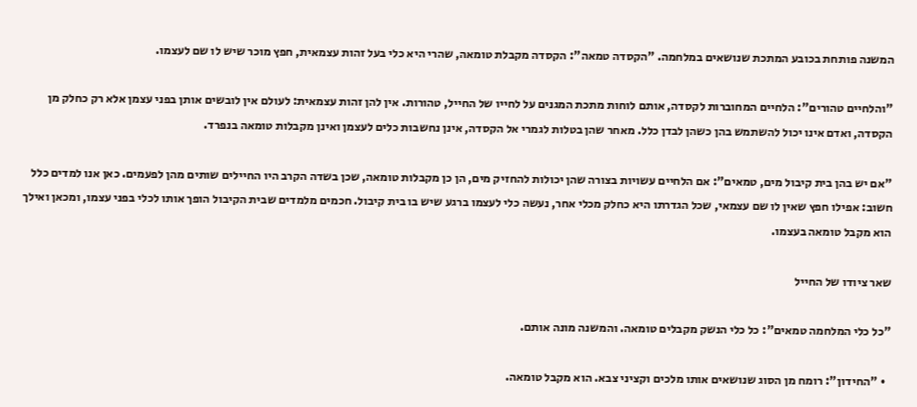המשנה פותחת בכובע המתכת שנושאים במלחמה. "הקסדה טמאה": הקסדה מקבלת טומאה, שהרי היא כלי בעל זהות עצמאית, חפץ מוכר שיש לו שם לעצמו.

"והלחיים טהורים": הלחיים המחוברות לקסדה, אותם לוחות מתכת המגנים על לחייו של החייל, טהורות. אין להן זהות עצמאית: לעולם אין לובשים אותן בפני עצמן אלא רק כחלק מן הקסדה, ואדם אינו יכול להשתמש בהן כשהן לבדן כלל. מאחר שהן בטלות לגמרי אל הקסדה, אינן נחשבות כלים לעצמן ואינן מקבלות טומאה בנפרד.

"אם יש בהן בית קיבול מים, טמאים": אם הלחיים עשויות בצורה שהן יכולות להחזיק מים, הן כן מקבלות טומאה, שכן בשדה הקרב היו החיילים שותים מהן לפעמים. כאן אנו למדים כלל חשוב: אפילו חפץ שאין לו שם עצמאי, שכל הגדרתו היא כחלק מכלי אחר, נעשה כלי לעצמו ברגע שיש בו בית קיבול. חכמים מלמדים שבית הקיבול הופך אותו לכלי בפני עצמו, ומכאן ואילך הוא מקבל טומאה בעצמו.

שאר ציודו של החייל

"כל כלי המלחמה טמאים": כל כלי הנשק מקבלים טומאה. והמשנה מונה אותם.

  • "החידון": רומח מן הסוג שנושאים אותו מלכים וקציני צבא. הוא מקבל טומאה.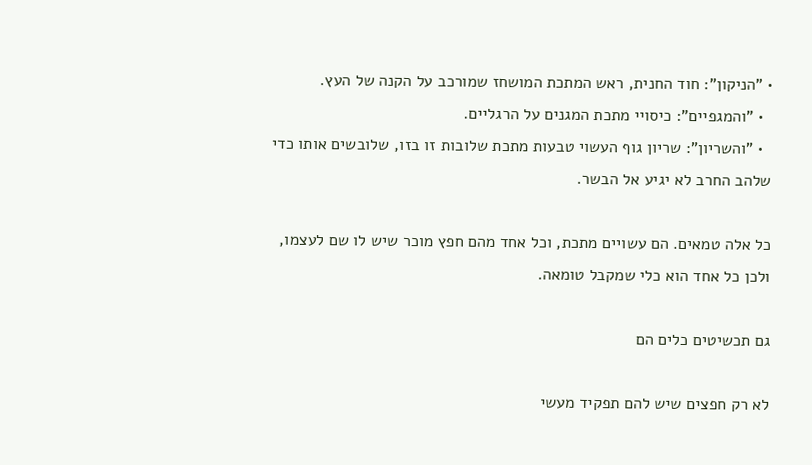• "הניקון": חוד החנית, ראש המתכת המושחז שמורכב על הקנה של העץ.
  • "והמגפיים": כיסויי מתכת המגנים על הרגליים.
  • "והשריון": שריון גוף העשוי טבעות מתכת שלובות זו בזו, שלובשים אותו כדי שלהב החרב לא יגיע אל הבשר.

כל אלה טמאים. הם עשויים מתכת, וכל אחד מהם חפץ מוכר שיש לו שם לעצמו, ולכן כל אחד הוא כלי שמקבל טומאה.

גם תכשיטים כלים הם

לא רק חפצים שיש להם תפקיד מעשי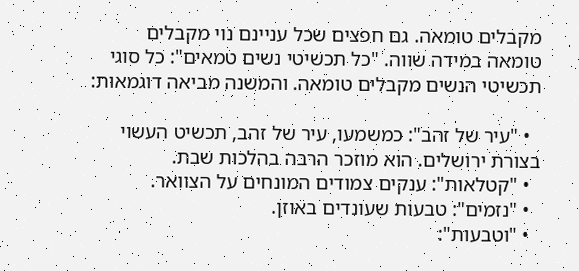מקבלים טומאה. גם חפצים שכל עניינם נוי מקבלים טומאה במידה שווה. "כל תכשיטי נשים טמאים": כל סוגי תכשיטי הנשים מקבלים טומאה. והמשנה מביאה דוגמאות:

  • "עיר של זהב": כמשמעו, עיר של זהב, תכשיט העשוי בצורת ירושלים. הוא מוזכר הרבה בהלכות שבת.
  • "קטלאות": ענקים צמודים המונחים על הצוואר.
  • "נזמים": טבעות שעונדים באוזן.
  • "וטבעות":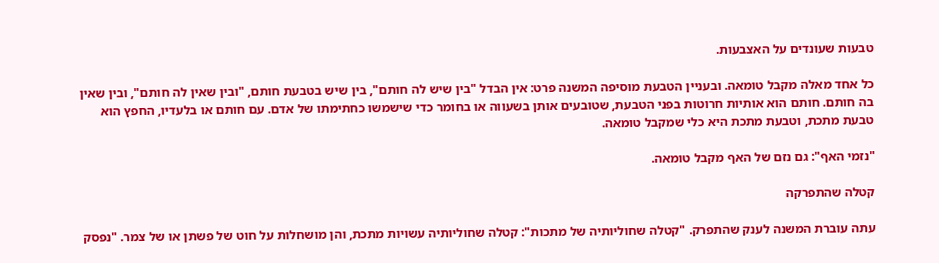טבעות שעונדים על האצבעות.

כל אחד מאלה מקבל טומאה. ובעניין הטבעת מוסיפה המשנה פרט: אין הבדל "בין שיש לה חותם", בין שיש בטבעת חותם, "ובין שאין לה חותם", ובין שאין בה חותם. חותם הוא אותיות חרוטות בפני הטבעת, שטובעים אותן בשעווה או בחומר כדי שישמשו כחתימתו של אדם. עם חותם או בלעדיו, החפץ הוא טבעת מתכת, וטבעת מתכת היא כלי שמקבל טומאה.

"נזמי האף": גם נזם של האף מקבל טומאה.

קטלה שהתפרקה

עתה עוברת המשנה לענק שהתפרק. "קטלה שחוליותיה של מתכות": קטלה שחוליותיה עשויות מתכת, והן מושחלות על חוט של פשתן או של צמר. "נפסק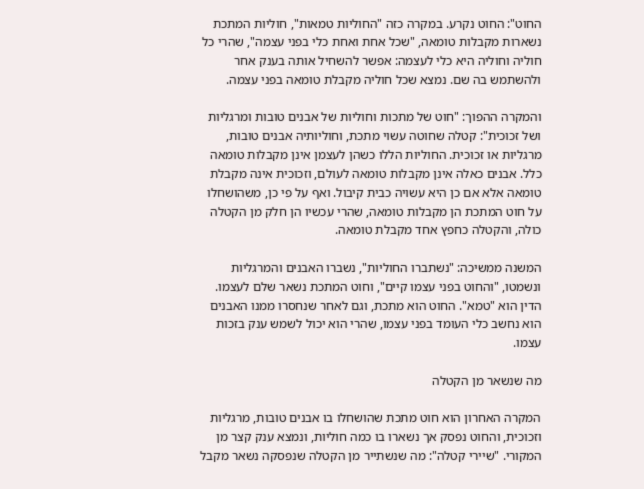החוט": החוט נקרע. במקרה כזה "החוליות טמאות", חוליות המתכת נשארות מקבלות טומאה, "שכל אחת ואחת כלי בפני עצמה", שהרי כל חוליה וחוליה היא כלי לעצמה: אפשר להשחיל אותה בענק אחר ולהשתמש בה שם. נמצא שכל חוליה מקבלת טומאה בפני עצמה.

והמקרה ההפוך: "חוט של מתכות וחוליות של אבנים טובות ומרגליות ושל זכוכית": קטלה שחוטה עשוי מתכת, וחוליותיה אבנים טובות, מרגליות או זכוכית. החוליות הללו כשהן לעצמן אינן מקבלות טומאה כלל. אבנים כאלה אינן מקבלות טומאה לעולם, וזכוכית אינה מקבלת טומאה אלא אם כן היא עשויה כבית קיבול. ואף על פי כן, משהושחלו על חוט המתכת הן מקבלות טומאה, שהרי עכשיו הן חלק מן הקטלה כולה, והקטלה כחפץ אחד מקבלת טומאה.

המשנה ממשיכה: "נשתברו החוליות", נשברו האבנים והמרגליות ונשמטו, "והחוט בפני עצמו קיים", וחוט המתכת נשאר שלם לעצמו. הדין הוא "טמא". החוט הוא מתכת, וגם לאחר שנחסרו ממנו האבנים הוא נחשב כלי העומד בפני עצמו, שהרי הוא יכול לשמש ענק בזכות עצמו.

מה שנשאר מן הקטלה

המקרה האחרון הוא חוט מתכת שהושחלו בו אבנים טובות, מרגליות וזכוכית, והחוט נפסק אך נשארו בו כמה חוליות, ונמצא ענק קצר מן המקורי. "שיירי קטלה": מה שנשתייר מן הקטלה שנפסקה נשאר מקבל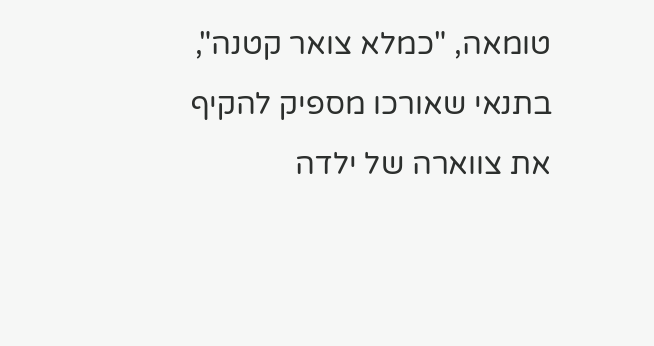טומאה, "כמלא צואר קטנה", בתנאי שאורכו מספיק להקיף את צווארה של ילדה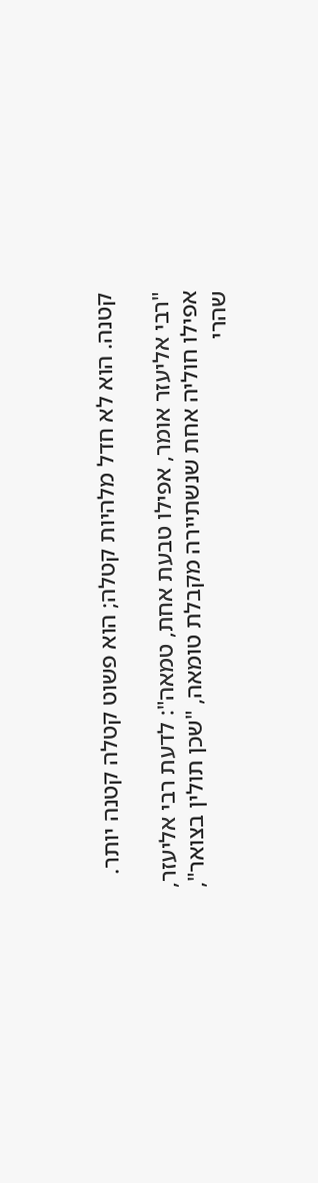קטנה. הוא לא חדל מלהיות קטלה; הוא פשוט קטלה קטנה יותר.

"רבי אליעזר אומר, אפילו טבעת אחת, טמאה": לדעת רבי אליעזר, אפילו חוליה אחת שנשתיירה מקבלת טומאה, "שכן תולין בצואר", שהרי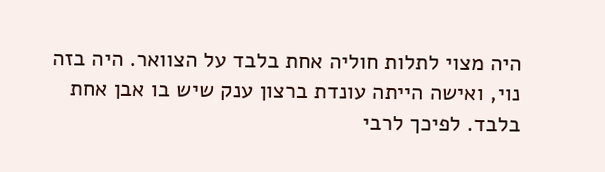היה מצוי לתלות חוליה אחת בלבד על הצוואר. היה בזה נוי, ואישה הייתה עונדת ברצון ענק שיש בו אבן אחת בלבד. לפיכך לרבי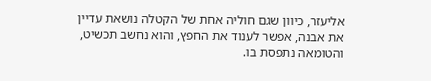אליעזר, כיוון שגם חוליה אחת של הקטלה נושאת עדיין את אבנה, אפשר לענוד את החפץ, והוא נחשב תכשיט, והטומאה נתפסת בו.